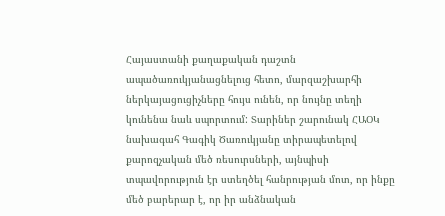Հայաստանի քաղաքական դաշտն ապածառուկյանացնելուց հետո, մարզաշխարհի ներկայացուցիչները հույս ունեն, որ նույնը տեղի կունենա նաև սպորտում: Տարիներ շարունակ ՀԱՕԿ նախագահ Գագիկ Ծառուկյանը տիրապետելով քարոզչական մեծ ռեսուրսների, այնպիսի տպավորություն էր ստեղծել հանրության մոտ, որ ինքը մեծ բարերար է, որ իր անձնական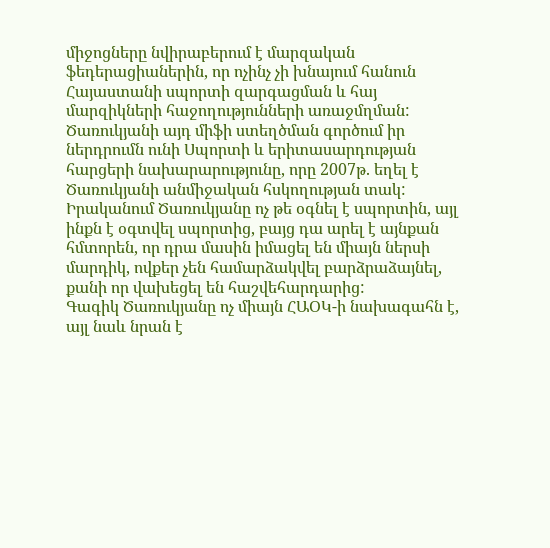միջոցները նվիրաբերում է մարզական ֆեդերացիաներին, որ ոչինչ չի խնայում հանուն Հայաստանի սպորտի զարգացման և հայ մարզիկների հաջողությունների առաջմղման: Ծառուկյանի այդ միֆի ստեղծման գործում իր ներդրումն ունի Սպորտի և երիտասարդության հարցերի նախարարությունը, որը 2007թ. եղել է Ծառուկյանի անմիջական հսկողության տակ: Իրականում Ծառուկյանը ոչ թե օգնել է սպորտին, այլ ինքն է օգտվել սպորտից, բայց դա արել է այնքան հմտորեն, որ դրա մասին իմացել են միայն ներսի մարդիկ, ովքեր չեն համարձակվել բարձրաձայնել, քանի որ վախեցել են հաշվեհարդարից:
Գագիկ Ծառուկյանը ոչ միայն ՀԱՕԿ-ի նախագահն է, այլ նաև նրան է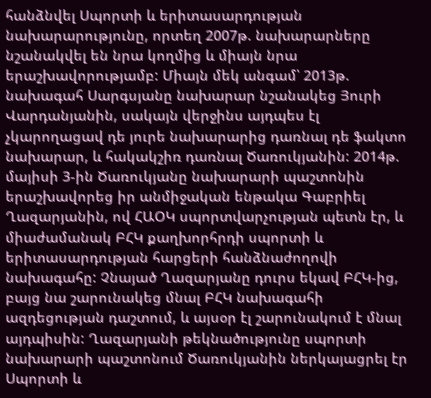հանձնվել Սպորտի և երիտասարդության նախարարությունը, որտեղ 2007թ. նախարարները նշանակվել են նրա կողմից և միայն նրա երաշխավորությամբ: Միայն մեկ անգամ՝ 2013թ. նախագահ Սարգսյանը նախարար նշանակեց Յուրի Վարդանյանին, սակայն վերջինս այդպես էլ չկարողացավ դե յուրե նախարարից դառնալ դե ֆակտո նախարար, և հակակշիռ դառնալ Ծառուկյանին: 2014թ. մայիսի 3-ին Ծառուկյանը նախարարի պաշտոնին երաշխավորեց իր անմիջական ենթակա Գաբրիել Ղազարյանին, ով ՀԱՕԿ սպորտվարչության պետն էր, և միաժամանակ ԲՀԿ քաղխորհրդի սպորտի և երիտասարդության հարցերի հանձնաժողովի նախագահը: Չնայած Ղազարյանը դուրս եկավ ԲՀԿ-ից, բայց նա շարունակեց մնալ ԲՀԿ նախագահի ազդեցության դաշտում, և այսօր էլ շարունակում է մնալ այդպիսին: Ղազարյանի թեկնածությունը սպորտի նախարարի պաշտոնում Ծառուկյանին ներկայացրել էր Սպորտի և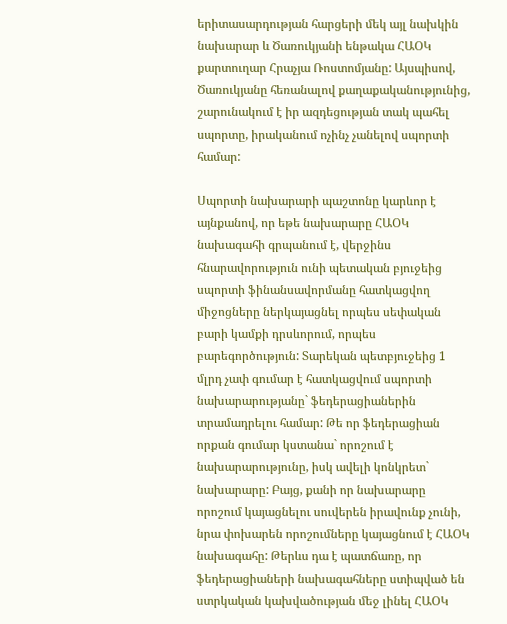երիտասարդության հարցերի մեկ այլ նախկին նախարար և Ծառուկյանի ենթակա ՀԱՕԿ քարտուղար Հրաչյա Ռոստոմյանը: Այսպիսով, Ծառուկյանը հեռանալով քաղաքականությունից, շարունակում է իր ազդեցության տակ պահել սպորտը, իրականում ոչինչ չանելով սպորտի համար:

Սպորտի նախարարի պաշտոնը կարևոր է այնքանով, որ եթե նախարարը ՀԱՕԿ նախագահի գրպանում է, վերջինս հնարավորություն ունի պետական բյուջեից սպորտի ֆինանսավորմանը հատկացվող միջոցները ներկայացնել որպես սեփական բարի կամքի դրսևորում, որպես բարեգործություն: Տարեկան պետբյուջեից 1 մլրդ չափ գումար է հատկացվում սպորտի նախարարությանը` ֆեդերացիաներին տրամադրելու համար: Թե որ ֆեդերացիան որքան գումար կստանա` որոշում է նախարարությունը, իսկ ավելի կոնկրետ` նախարարը: Բայց, քանի որ նախարարը որոշում կայացնելու սուվերեն իրավունք չունի, նրա փոխարեն որոշումները կայացնում է ՀԱՕԿ նախագահը: Թերևս դա է պատճառը, որ ֆեդերացիաների նախագահները ստիպված են ստրկական կախվածության մեջ լինել ՀԱՕԿ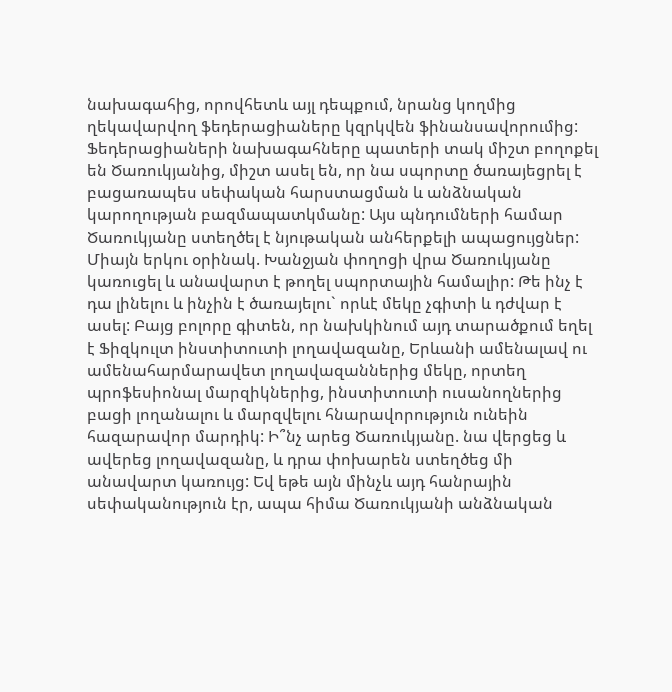նախագահից, որովհետև այլ դեպքում, նրանց կողմից ղեկավարվող ֆեդերացիաները կզրկվեն ֆինանսավորումից:
Ֆեդերացիաների նախագահները պատերի տակ միշտ բողոքել են Ծառուկյանից, միշտ ասել են, որ նա սպորտը ծառայեցրել է բացառապես սեփական հարստացման և անձնական կարողության բազմապատկմանը: Այս պնդումների համար Ծառուկյանը ստեղծել է նյութական անհերքելի ապացույցներ: Միայն երկու օրինակ. Խանջյան փողոցի վրա Ծառուկյանը կառուցել և անավարտ է թողել սպորտային համալիր: Թե ինչ է դա լինելու և ինչին է ծառայելու` որևէ մեկը չգիտի և դժվար է ասել: Բայց բոլորը գիտեն, որ նախկինում այդ տարածքում եղել է Ֆիզկուլտ ինստիտուտի լողավազանը, Երևանի ամենալավ ու ամենահարմարավետ լողավազաններից մեկը, որտեղ պրոֆեսիոնալ մարզիկներից, ինստիտուտի ուսանողներից բացի լողանալու և մարզվելու հնարավորություն ունեին հազարավոր մարդիկ: Ի՞նչ արեց Ծառուկյանը. նա վերցեց և ավերեց լողավազանը, և դրա փոխարեն ստեղծեց մի անավարտ կառույց: Եվ եթե այն մինչև այդ հանրային սեփականություն էր, ապա հիմա Ծառուկյանի անձնական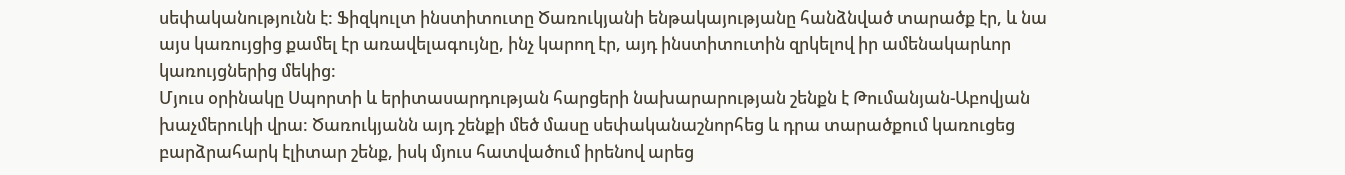սեփականությունն է: Ֆիզկուլտ ինստիտուտը Ծառուկյանի ենթակայությանը հանձնված տարածք էր, և նա այս կառույցից քամել էր առավելագույնը, ինչ կարող էր, այդ ինստիտուտին զրկելով իր ամենակարևոր կառույցներից մեկից:
Մյուս օրինակը Սպորտի և երիտասարդության հարցերի նախարարության շենքն է Թումանյան-Աբովյան խաչմերուկի վրա: Ծառուկյանն այդ շենքի մեծ մասը սեփականաշնորհեց և դրա տարածքում կառուցեց բարձրահարկ էլիտար շենք, իսկ մյուս հատվածում իրենով արեց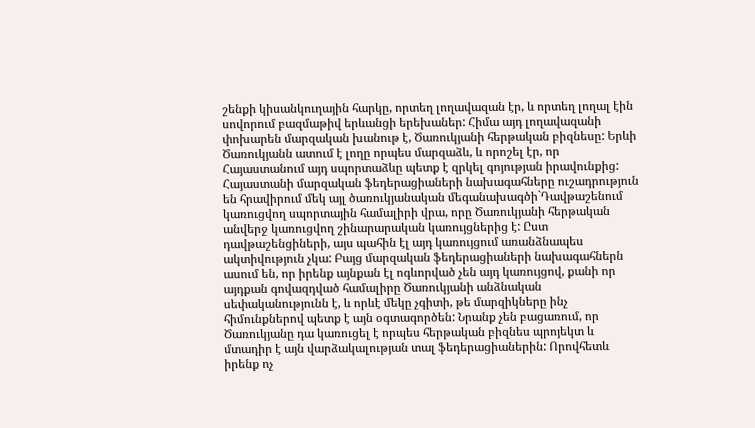շենքի կիսանկուղային հարկը, որտեղ լողավազան էր, և որտեղ լողալ էին սովորում բազմաթիվ երևանցի երեխաներ: Հիմա այդ լողավազանի փոխարեն մարզական խանութ է, Ծառուկյանի հերթական բիզնեսը: Երևի Ծառուկյանն ատում է լողը որպես մարզաձև, և որոշել էր, որ Հայաստանում այդ սպորտաձևը պետք է զրկել գոյության իրավունքից:
Հայաստանի մարզական ֆեդերացիաների նախագահները ուշադրություն են հրավիրում մեկ այլ ծառուկյանական մեգանախագծի`Դավթաշենում կառուցվող սպորտային համալիրի վրա, որը Ծառուկյանի հերթական անվերջ կառուցվող շինարարական կառույցներից է: Ըստ դավթաշենցիների, այս պահին էլ այդ կառույցում առանձնապես ակտիվություն չկա: Բայց մարզական ֆեդերացիաների նախագահներն ասում են, որ իրենք այնքան էլ ոգևորված չեն այդ կառույցով, քանի որ այդքան գովազդված համալիրը Ծառուկյանի անձնական սեփականությունն է, և որևէ մեկը չգիտի, թե մարզիկները ինչ հիմունքներով պետք է այն օգտագործեն: Նրանք չեն բացառում, որ Ծառուկյանը դա կառուցել է որպես հերթական բիզնես պրոյեկտ և մտադիր է այն վարձակալության տալ ֆեդերացիաներին: Որովհետև իրենք ոչ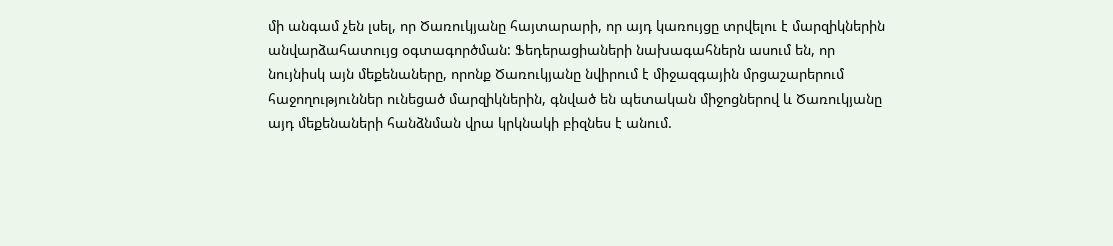մի անգամ չեն լսել, որ Ծառուկյանը հայտարարի, որ այդ կառույցը տրվելու է մարզիկներին անվարձահատույց օգտագործման: Ֆեդերացիաների նախագահներն ասում են, որ նույնիսկ այն մեքենաները, որոնք Ծառուկյանը նվիրում է միջազգային մրցաշարերում հաջողություններ ունեցած մարզիկներին, գնված են պետական միջոցներով և Ծառուկյանը այդ մեքենաների հանձնման վրա կրկնակի բիզնես է անում.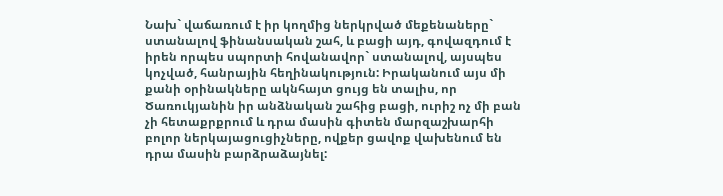Նախ` վաճառում է իր կողմից ներկրված մեքենաները` ստանալով ֆինանսական շահ, և բացի այդ, գովազդում է իրեն որպես սպորտի հովանավոր` ստանալով, այսպես կոչված, հանրային հեղինակություն: Իրականում այս մի քանի օրինակները ակնհայտ ցույց են տալիս, որ Ծառուկյանին իր անձնական շահից բացի, ուրիշ ոչ մի բան չի հետաքրքրում և դրա մասին գիտեն մարզաշխարհի բոլոր ներկայացուցիչները, ովքեր ցավոք վախենում են դրա մասին բարձրաձայնել: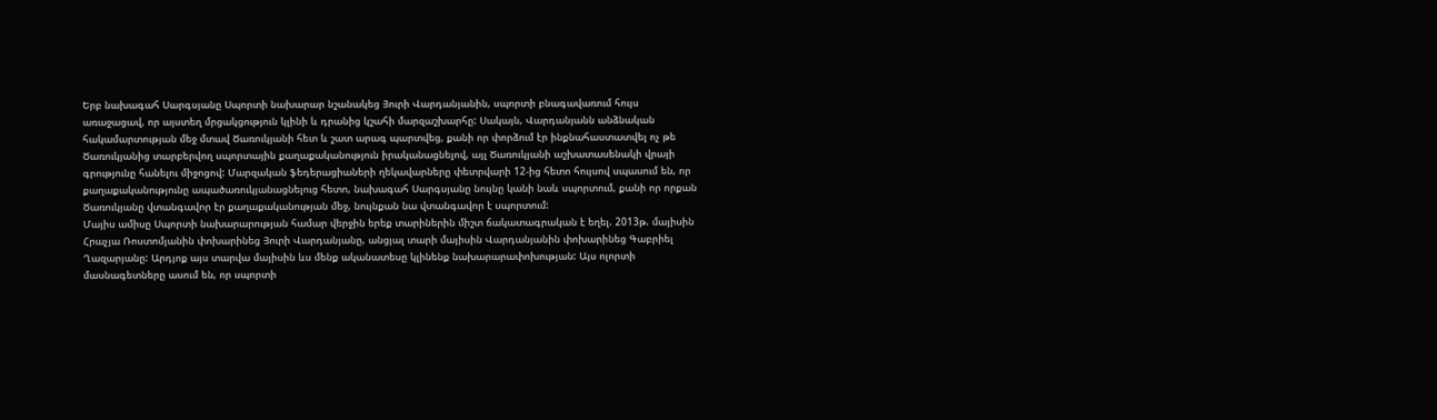Երբ նախագահ Սարգսյանը Սպորտի նախարար նշանակեց Յուրի Վարդանյանին, սպորտի բնագավառում հույս առաջացավ, որ այստեղ մրցակցություն կլինի և դրանից կշահի մարզաշխարհը: Սակայն, Վարդանյանն անձնական հակամարտության մեջ մտավ Ծառուկյանի հետ և շատ արագ պարտվեց, քանի որ փորձում էր ինքնահաստատվել ոչ թե Ծառուկյանից տարբերվող սպորտային քաղաքականություն իրականացնելով, այլ Ծառուկյանի աշխատասենակի վրայի գրությունը հանելու միջոցով: Մարզական ֆեդերացիաների ղեկավարները փետրվարի 12-ից հետո հույսով սպասում են, որ քաղաքականությունը ապածառուկյանացնելուց հետո, նախագահ Սարգսյանը նույնը կանի նաև սպորտում, քանի որ որքան Ծառուկյանը վտանգավոր էր քաղաքականության մեջ, նույնքան նա վտանգավոր է սպորտում:
Մայիս ամիսը Սպորտի նախարարության համար վերջին երեք տարիներին միշտ ճակատագրական է եղել. 2013թ. մայիսին Հրաչյա Ռոստոմյանին փոխարինեց Յուրի Վարդանյանը, անցյալ տարի մայիսին Վարդանյանին փոխարինեց Գաբրիել Ղազարյանը: Արդյոք այս տարվա մայիսին ևս մենք ականատեսը կլինենք նախարարափոխության: Այս ոլորտի մասնագետները ասում են, որ սպորտի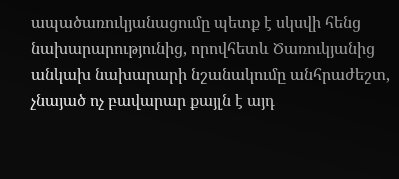ապածառուկյանացումը պետք է սկսվի հենց նախարարությունից, որովհետև Ծառուկյանից անկախ նախարարի նշանակումը անհրաժեշտ, չնայած ոչ բավարար քայլն է այդ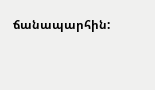ճանապարհին: